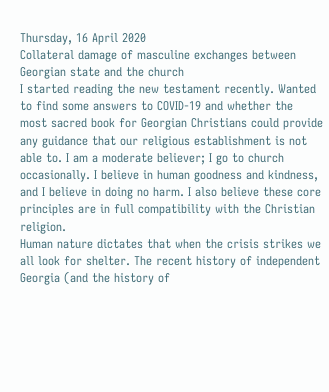Thursday, 16 April 2020
Collateral damage of masculine exchanges between Georgian state and the church
I started reading the new testament recently. Wanted to find some answers to COVID-19 and whether the most sacred book for Georgian Christians could provide any guidance that our religious establishment is not able to. I am a moderate believer; I go to church occasionally. I believe in human goodness and kindness, and I believe in doing no harm. I also believe these core principles are in full compatibility with the Christian religion.
Human nature dictates that when the crisis strikes we all look for shelter. The recent history of independent Georgia (and the history of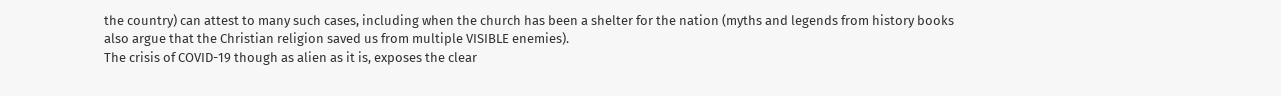the country) can attest to many such cases, including when the church has been a shelter for the nation (myths and legends from history books also argue that the Christian religion saved us from multiple VISIBLE enemies).
The crisis of COVID-19 though as alien as it is, exposes the clear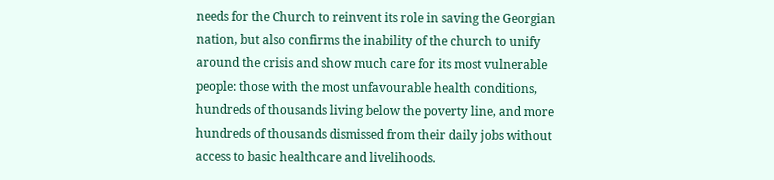needs for the Church to reinvent its role in saving the Georgian nation, but also confirms the inability of the church to unify around the crisis and show much care for its most vulnerable people: those with the most unfavourable health conditions, hundreds of thousands living below the poverty line, and more hundreds of thousands dismissed from their daily jobs without access to basic healthcare and livelihoods.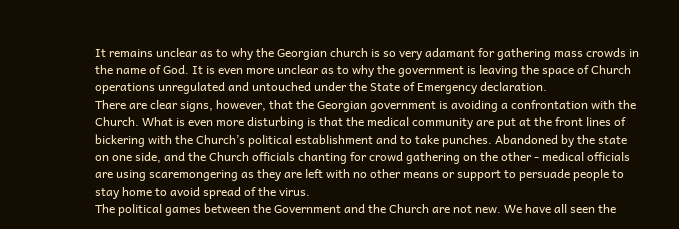It remains unclear as to why the Georgian church is so very adamant for gathering mass crowds in the name of God. It is even more unclear as to why the government is leaving the space of Church operations unregulated and untouched under the State of Emergency declaration.
There are clear signs, however, that the Georgian government is avoiding a confrontation with the Church. What is even more disturbing is that the medical community are put at the front lines of bickering with the Church’s political establishment and to take punches. Abandoned by the state on one side, and the Church officials chanting for crowd gathering on the other - medical officials are using scaremongering as they are left with no other means or support to persuade people to stay home to avoid spread of the virus.
The political games between the Government and the Church are not new. We have all seen the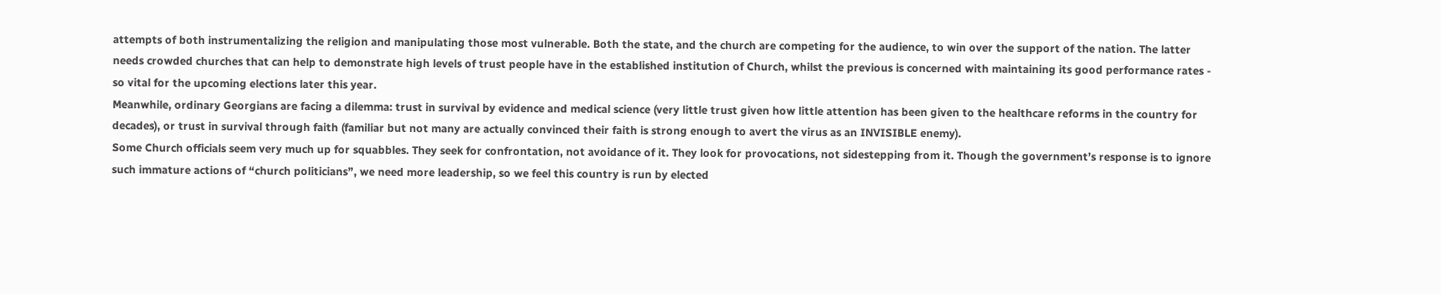attempts of both instrumentalizing the religion and manipulating those most vulnerable. Both the state, and the church are competing for the audience, to win over the support of the nation. The latter needs crowded churches that can help to demonstrate high levels of trust people have in the established institution of Church, whilst the previous is concerned with maintaining its good performance rates - so vital for the upcoming elections later this year.
Meanwhile, ordinary Georgians are facing a dilemma: trust in survival by evidence and medical science (very little trust given how little attention has been given to the healthcare reforms in the country for decades), or trust in survival through faith (familiar but not many are actually convinced their faith is strong enough to avert the virus as an INVISIBLE enemy).
Some Church officials seem very much up for squabbles. They seek for confrontation, not avoidance of it. They look for provocations, not sidestepping from it. Though the government’s response is to ignore such immature actions of “church politicians”, we need more leadership, so we feel this country is run by elected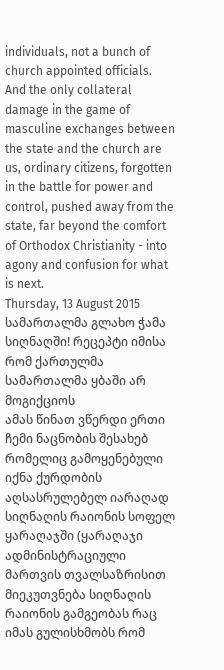individuals, not a bunch of church appointed officials.
And the only collateral damage in the game of masculine exchanges between the state and the church are us, ordinary citizens, forgotten in the battle for power and control, pushed away from the state, far beyond the comfort of Orthodox Christianity - into agony and confusion for what is next.
Thursday, 13 August 2015
სამართალმა გლახო ჭამა სიღნაღში! რეცეპტი იმისა რომ ქართულმა სამართალმა ყბაში არ მოგიქციოს
ამას წინათ ვწერდი ერთი ჩემი ნაცნობის შესახებ რომელიც გამოყენებული იქნა ქურდობის აღსასრულებელ იარაღად სიღნაღის რაიონის სოფელ ყარაღაჯში (ყარაღაჯი ადმინისტრაციული მართვის თვალსაზრისით მიეკუთვნება სიღნაღის რაიონის გამგეობას რაც იმას გულისხმობს რომ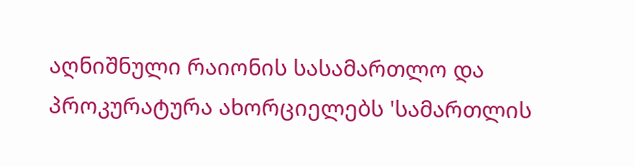აღნიშნული რაიონის სასამართლო და პროკურატურა ახორციელებს 'სამართლის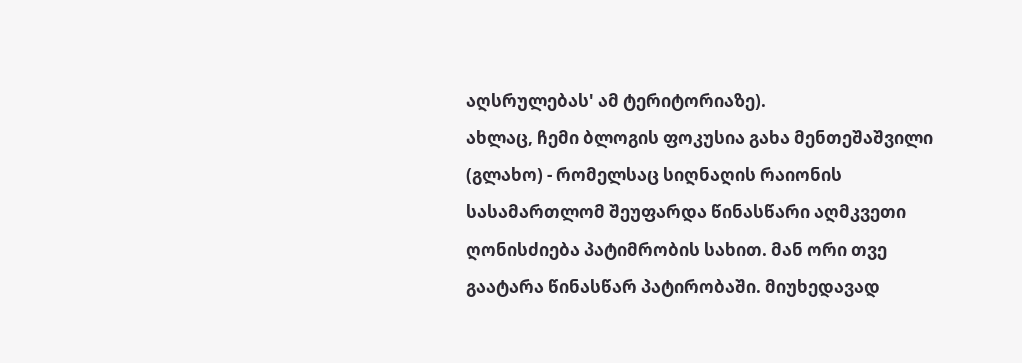აღსრულებას' ამ ტერიტორიაზე).
ახლაც, ჩემი ბლოგის ფოკუსია გახა მენთეშაშვილი (გლახო) - რომელსაც სიღნაღის რაიონის სასამართლომ შეუფარდა წინასწარი აღმკვეთი ღონისძიება პატიმრობის სახით. მან ორი თვე გაატარა წინასწარ პატირობაში. მიუხედავად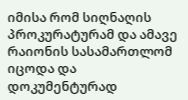იმისა რომ სიღნაღის პროკურატურამ და ამავე რაიონის სასამართლომ იცოდა და დოკუმენტურად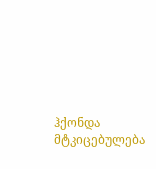ჰქონდა მტკიცებულება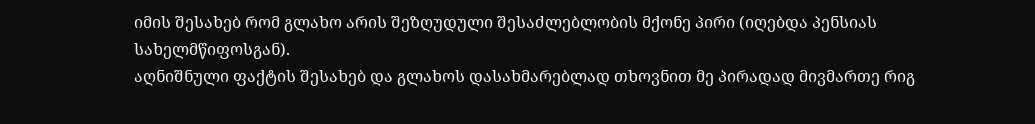იმის შესახებ რომ გლახო არის შეზღუდული შესაძლებლობის მქონე პირი (იღებდა პენსიას სახელმწიფოსგან).
აღნიშნული ფაქტის შესახებ და გლახოს დასახმარებლად თხოვნით მე პირადად მივმართე რიგ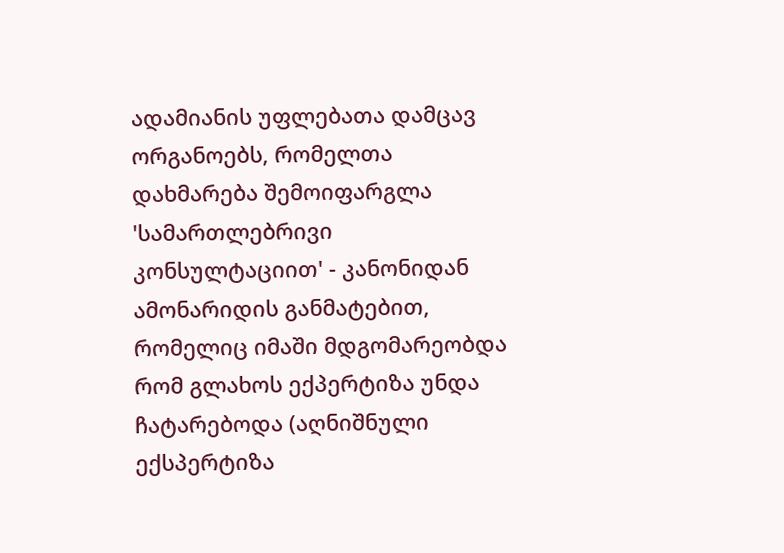ადამიანის უფლებათა დამცავ ორგანოებს, რომელთა დახმარება შემოიფარგლა 'სამართლებრივი კონსულტაციით' - კანონიდან ამონარიდის განმატებით, რომელიც იმაში მდგომარეობდა რომ გლახოს ექპერტიზა უნდა ჩატარებოდა (აღნიშნული ექსპერტიზა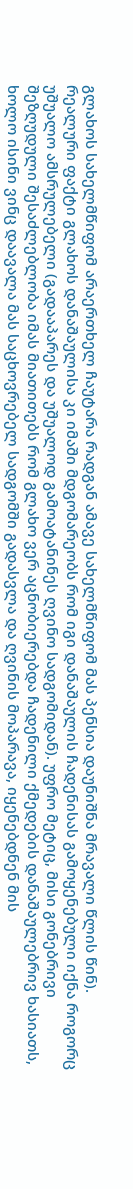გლახოს სახელმწიფომ არაერთხელ ჩაუტარა რადგან ამავე სახელმწიფომ მას პენსია დაუნიშნა მრავალი წლის წინ).
რეალური ფაქტი გლახოს დანაშაულისა კი იმაში მდგომარეობს რომ იგი დანაშაულის ჩადენისას გამოყენებული იქნა როგორც უშუალო ამსრულებელი (გადააპარეს და უშუალოდ გამოატანინეს ღვინო სადგომიდან). უფრო მეტიც, მისი გონებრივი შეზღუდული შესაძლებლობა იმას მიათითებს რომ გლახო ვერ აცნობიერებდა ჩადენილი ქმედების დანაშაულებრივ ხასიათს, ხოლო ისინი ვინც დაავალა მას საცხოვრებელ სადგომში გადასვლა და ღვინის მოპარავა, იყენებდნენ მის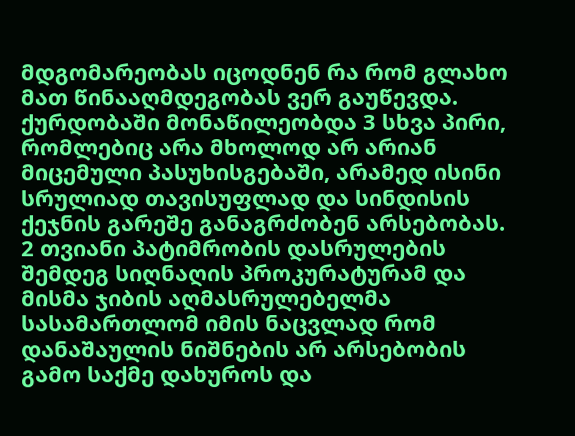მდგომარეობას იცოდნენ რა რომ გლახო მათ წინააღმდეგობას ვერ გაუწევდა.
ქურდობაში მონაწილეობდა 3 სხვა პირი, რომლებიც არა მხოლოდ არ არიან მიცემული პასუხისგებაში, არამედ ისინი სრულიად თავისუფლად და სინდისის ქეჯნის გარეშე განაგრძობენ არსებობას.
2 თვიანი პატიმრობის დასრულების შემდეგ სიღნაღის პროკურატურამ და მისმა ჯიბის აღმასრულებელმა სასამართლომ იმის ნაცვლად რომ დანაშაულის ნიშნების არ არსებობის გამო საქმე დახუროს და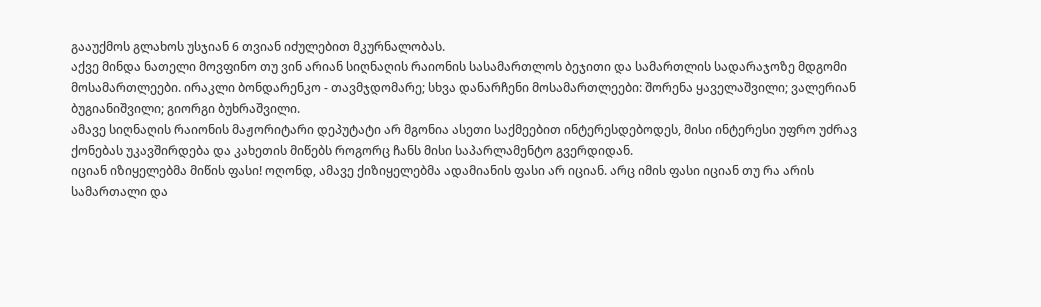გააუქმოს გლახოს უსჯიან 6 თვიან იძულებით მკურნალობას.
აქვე მინდა ნათელი მოვფინო თუ ვინ არიან სიღნაღის რაიონის სასამართლოს ბეჯითი და სამართლის სადარაჯოზე მდგომი მოსამართლეები. ირაკლი ბონდარენკო - თავმჯდომარე; სხვა დანარჩენი მოსამართლეები: შორენა ყაველაშვილი; ვალერიან ბუგიანიშვილი; გიორგი ბუხრაშვილი.
ამავე სიღნაღის რაიონის მაჟორიტარი დეპუტატი არ მგონია ასეთი საქმეებით ინტერესდებოდეს, მისი ინტერესი უფრო უძრავ ქონებას უკავშირდება და კახეთის მიწებს როგორც ჩანს მისი საპარლამენტო გვერდიდან.
იციან იზიყელებმა მიწის ფასი! ოღონდ, ამავე ქიზიყელებმა ადამიანის ფასი არ იციან. არც იმის ფასი იციან თუ რა არის სამართალი და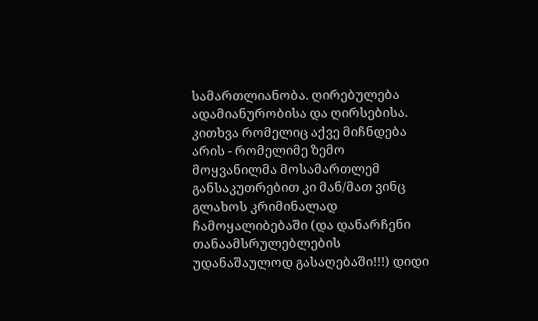სამართლიანობა. ღირებულება ადამიანურობისა და ღირსებისა. კითხვა რომელიც აქვე მიჩნდება არის - რომელიმე ზემო მოყვანილმა მოსამართლემ განსაკუთრებით კი მან/მათ ვინც გლახოს კრიმინალად ჩამოყალიბებაში (და დანარჩენი თანაამსრულებლების უდანაშაულოდ გასაღებაში!!!) დიდი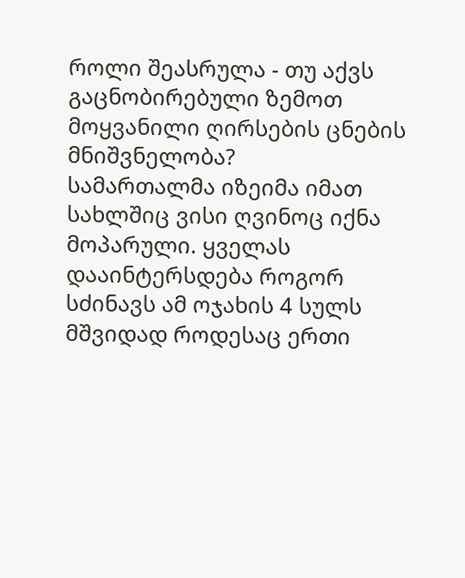როლი შეასრულა - თუ აქვს გაცნობირებული ზემოთ მოყვანილი ღირსების ცნების მნიშვნელობა?
სამართალმა იზეიმა იმათ სახლშიც ვისი ღვინოც იქნა მოპარული. ყველას დააინტერსდება როგორ სძინავს ამ ოჯახის 4 სულს მშვიდად როდესაც ერთი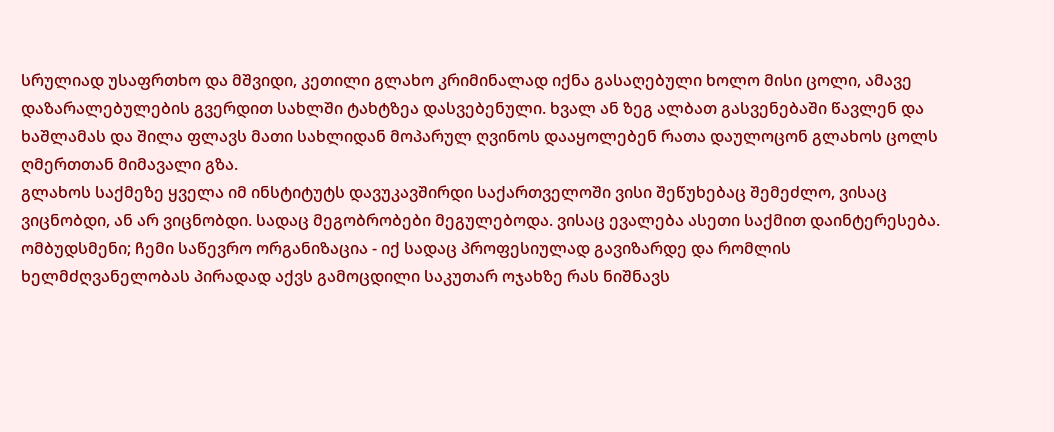სრულიად უსაფრთხო და მშვიდი, კეთილი გლახო კრიმინალად იქნა გასაღებული ხოლო მისი ცოლი, ამავე დაზარალებულების გვერდით სახლში ტახტზეა დასვებენული. ხვალ ან ზეგ ალბათ გასვენებაში წავლენ და ხაშლამას და შილა ფლავს მათი სახლიდან მოპარულ ღვინოს დააყოლებენ რათა დაულოცონ გლახოს ცოლს ღმერთთან მიმავალი გზა.
გლახოს საქმეზე ყველა იმ ინსტიტუტს დავუკავშირდი საქართველოში ვისი შეწუხებაც შემეძლო, ვისაც ვიცნობდი, ან არ ვიცნობდი. სადაც მეგობრობები მეგულებოდა. ვისაც ევალება ასეთი საქმით დაინტერესება. ომბუდსმენი; ჩემი საწევრო ორგანიზაცია - იქ სადაც პროფესიულად გავიზარდე და რომლის ხელმძღვანელობას პირადად აქვს გამოცდილი საკუთარ ოჯახზე რას ნიშნავს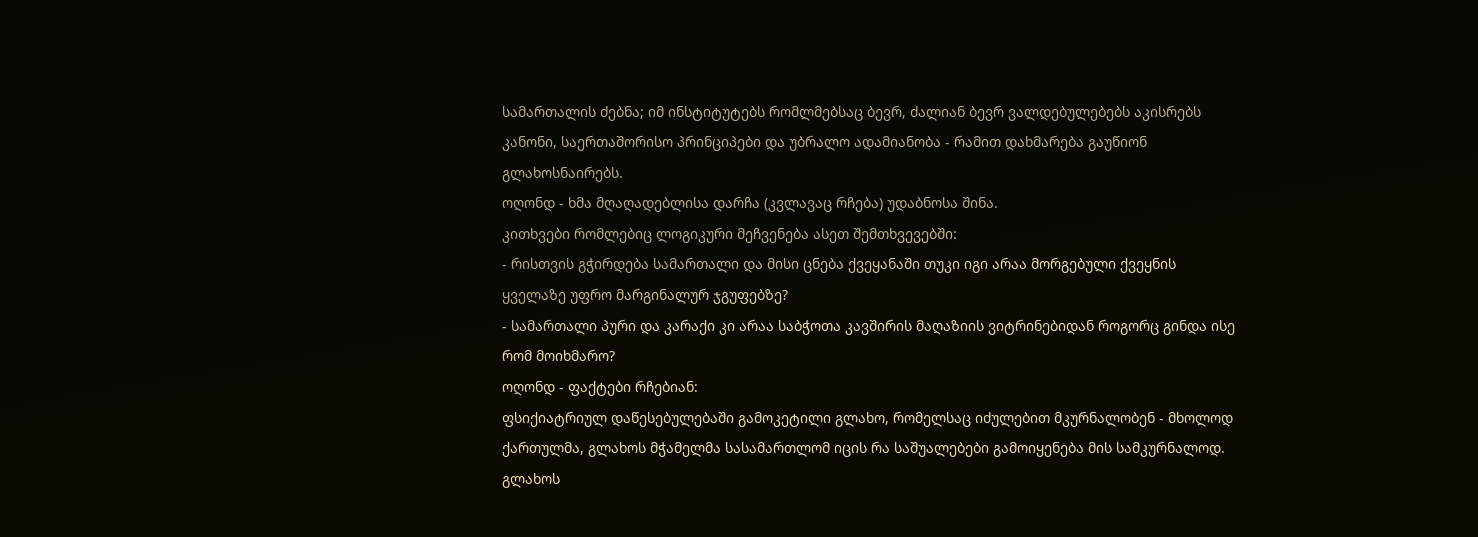სამართალის ძებნა; იმ ინსტიტუტებს რომლმებსაც ბევრ, ძალიან ბევრ ვალდებულებებს აკისრებს კანონი, საერთაშორისო პრინციპები და უბრალო ადამიანობა - რამით დახმარება გაუწიონ გლახოსნაირებს.
ოღონდ - ხმა მღაღადებლისა დარჩა (კვლავაც რჩება) უდაბნოსა შინა.
კითხვები რომლებიც ლოგიკური მეჩვენება ასეთ შემთხვევებში:
- რისთვის გჭირდება სამართალი და მისი ცნება ქვეყანაში თუკი იგი არაა მორგებული ქვეყნის ყველაზე უფრო მარგინალურ ჯგუფებზე?
- სამართალი პური და კარაქი კი არაა საბჭოთა კავშირის მაღაზიის ვიტრინებიდან როგორც გინდა ისე რომ მოიხმარო?
ოღონდ - ფაქტები რჩებიან:
ფსიქიატრიულ დაწესებულებაში გამოკეტილი გლახო, რომელსაც იძულებით მკურნალობენ - მხოლოდ ქართულმა, გლახოს მჭამელმა სასამართლომ იცის რა საშუალებები გამოიყენება მის სამკურნალოდ.
გლახოს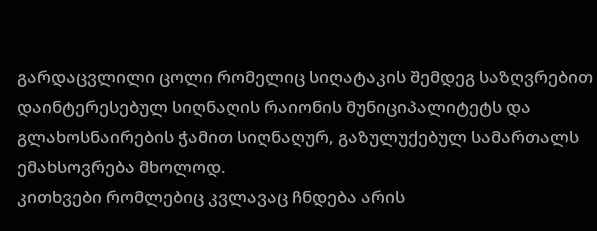გარდაცვლილი ცოლი რომელიც სიღატაკის შემდეგ საზღვრებით დაინტერესებულ სიღნაღის რაიონის მუნიციპალიტეტს და გლახოსნაირების ჭამით სიღნაღურ, გაზულუქებულ სამართალს ემახსოვრება მხოლოდ.
კითხვები რომლებიც კვლავაც ჩნდება არის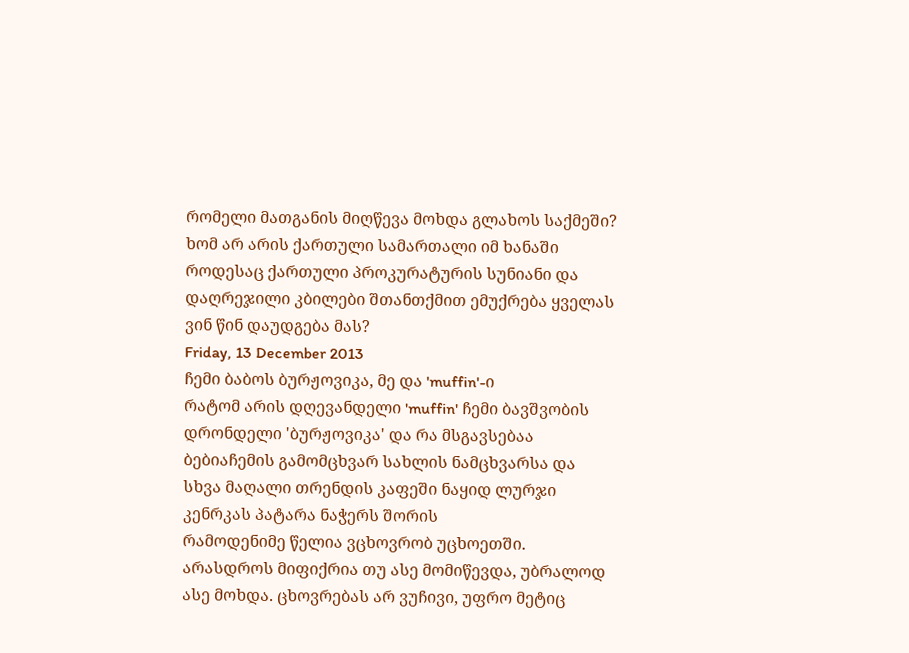რომელი მათგანის მიღწევა მოხდა გლახოს საქმეში? ხომ არ არის ქართული სამართალი იმ ხანაში როდესაც ქართული პროკურატურის სუნიანი და დაღრეჯილი კბილები შთანთქმით ემუქრება ყველას ვინ წინ დაუდგება მას?
Friday, 13 December 2013
ჩემი ბაბოს ბურჟოვიკა, მე და 'muffin'-ი
რატომ არის დღევანდელი 'muffin' ჩემი ბავშვობის დრონდელი 'ბურჟოვიკა' და რა მსგავსებაა ბებიაჩემის გამომცხვარ სახლის ნამცხვარსა და სხვა მაღალი თრენდის კაფეში ნაყიდ ლურჯი კენრკას პატარა ნაჭერს შორის
რამოდენიმე წელია ვცხოვრობ უცხოეთში. არასდროს მიფიქრია თუ ასე მომიწევდა, უბრალოდ ასე მოხდა. ცხოვრებას არ ვუჩივი, უფრო მეტიც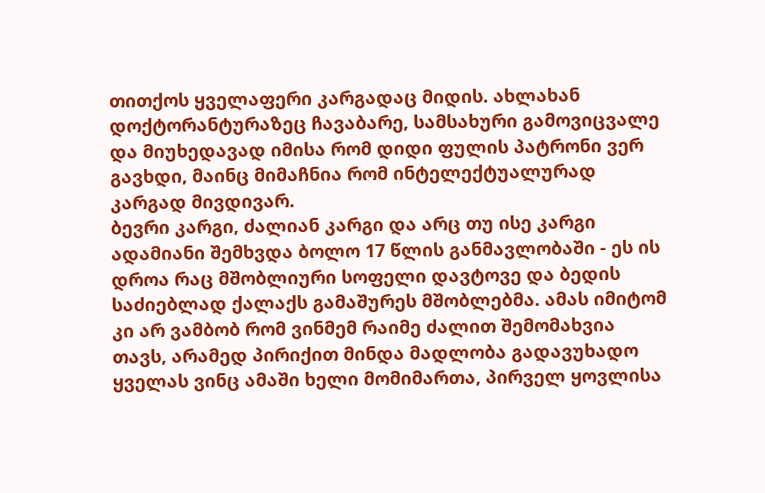თითქოს ყველაფერი კარგადაც მიდის. ახლახან დოქტორანტურაზეც ჩავაბარე, სამსახური გამოვიცვალე და მიუხედავად იმისა რომ დიდი ფულის პატრონი ვერ გავხდი, მაინც მიმაჩნია რომ ინტელექტუალურად კარგად მივდივარ.
ბევრი კარგი, ძალიან კარგი და არც თუ ისე კარგი ადამიანი შემხვდა ბოლო 17 წლის განმავლობაში - ეს ის დროა რაც მშობლიური სოფელი დავტოვე და ბედის საძიებლად ქალაქს გამაშურეს მშობლებმა. ამას იმიტომ კი არ ვამბობ რომ ვინმემ რაიმე ძალით შემომახვია თავს, არამედ პირიქით მინდა მადლობა გადავუხადო ყველას ვინც ამაში ხელი მომიმართა, პირველ ყოვლისა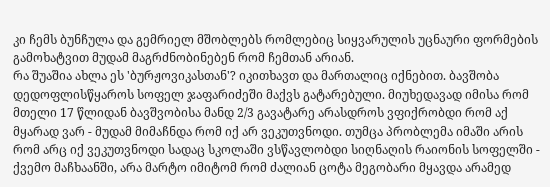კი ჩემს ბუნჩულა და გემრიელ მშობლებს რომლებიც სიყვარულის უცნაური ფორმების გამოხატვით მუდამ მაგრძნობინებენ რომ ჩემთან არიან.
რა შუაშია ახლა ეს 'ბურჟოვიკასთან'? იკითხავთ და მართალიც იქნებით. ბავშობა დედოფლისწყაროს სოფელ ჯაფარიძეში მაქვს გატარებული. მიუხედავად იმისა რომ მთელი 17 წლიდან ბავშვობისა მანდ 2/3 გავატარე არასდროს ვფიქრობდი რომ აქ მყარად ვარ - მუდამ მიმაჩნდა რომ იქ არ ვეკუთვნოდი. თუმცა პრობლემა იმაში არის რომ არც იქ ვეკუთვნოდი სადაც სკოლაში ვსწავლობდი სიღნაღის რაიონის სოფელში - ქვემო მაჩხაანში, არა მარტო იმიტომ რომ ძალიან ცოტა მეგობარი მყავდა არამედ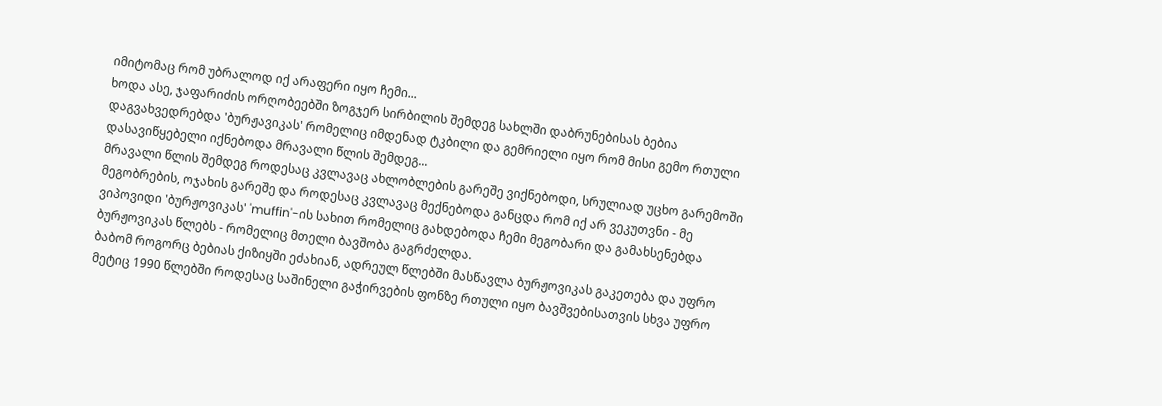იმიტომაც რომ უბრალოდ იქ არაფერი იყო ჩემი...
ხოდა ასე, ჯაფარიძის ორღობეებში ზოგჯერ სირბილის შემდეგ სახლში დაბრუნებისას ბებია დაგვახვედრებდა 'ბურჟავიკას' რომელიც იმდენად ტკბილი და გემრიელი იყო რომ მისი გემო რთული დასავიწყებელი იქნებოდა მრავალი წლის შემდეგ...
მრავალი წლის შემდეგ როდესაც კვლავაც ახლობლების გარეშე ვიქნებოდი, სრულიად უცხო გარემოში მეგობრების, ოჯახის გარეშე და როდესაც კვლავაც მექნებოდა განცდა რომ იქ არ ვეკუთვნი - მე ვიპოვიდი 'ბურჟოვიკას' 'muffin'-ის სახით რომელიც გახდებოდა ჩემი მეგობარი და გამახსენებდა ბურჟოვიკას წლებს - რომელიც მთელი ბავშობა გაგრძელდა.
ბაბომ როგორც ბებიას ქიზიყში ეძახიან, ადრეულ წლებში მასწავლა ბურჟოვიკას გაკეთება და უფრო მეტიც 1990 წლებში როდესაც საშინელი გაჭირვების ფონზე რთული იყო ბავშვებისათვის სხვა უფრო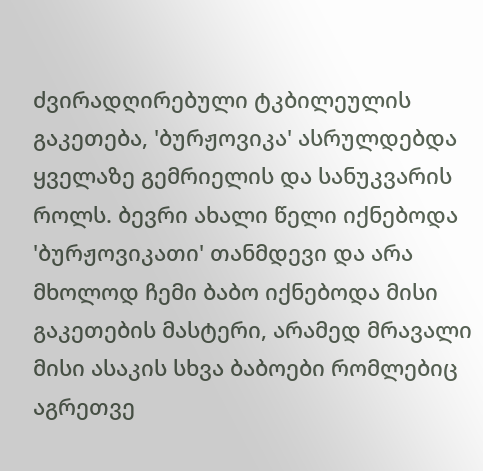ძვირადღირებული ტკბილეულის გაკეთება, 'ბურჟოვიკა' ასრულდებდა ყველაზე გემრიელის და სანუკვარის როლს. ბევრი ახალი წელი იქნებოდა 'ბურჟოვიკათი' თანმდევი და არა მხოლოდ ჩემი ბაბო იქნებოდა მისი გაკეთების მასტერი, არამედ მრავალი მისი ასაკის სხვა ბაბოები რომლებიც აგრეთვე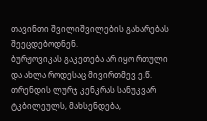თავინთი შვილიშვილების გახარებას შეეცდებოდნენ.
ბურჟოვიკას გაკეთება არ იყო რთული და ახლა როდესაც მივირთმევ ე.წ. თრენდის ლურჯ კენკრას სანუკვარ ტკბილეულს, მახსენდება,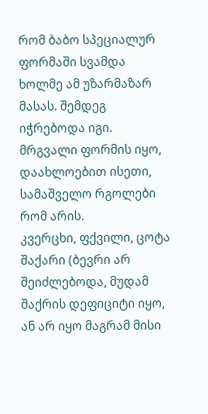რომ ბაბო სპეციალურ ფორმაში სვამდა ხოლმე ამ უზარმაზარ მასას. შემდეგ იჭრებოდა იგი. მრგვალი ფორმის იყო, დაახლოებით ისეთი, სამაშველო რგოლები რომ არის.
კვერცხი, ფქვილი, ცოტა შაქარი (ბევრი არ შეიძლებოდა, მუდამ შაქრის დეფიციტი იყო, ან არ იყო მაგრამ მისი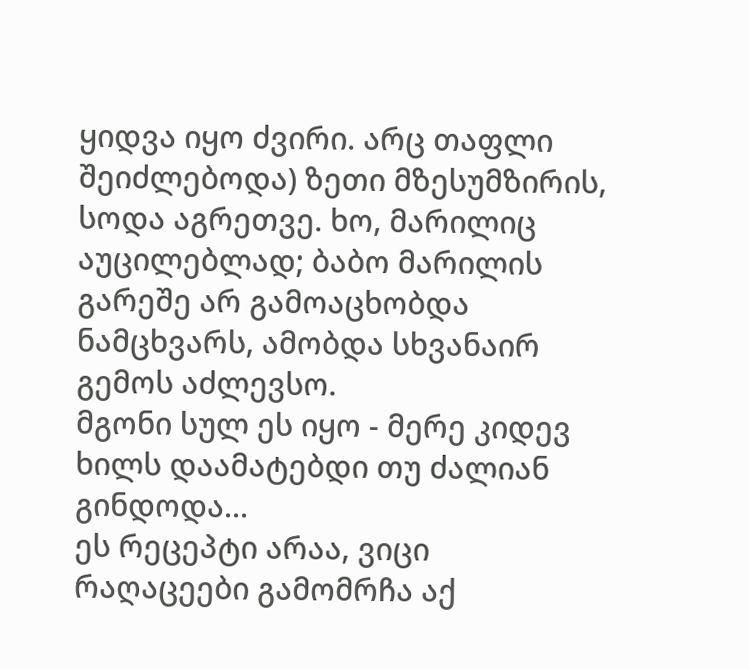ყიდვა იყო ძვირი. არც თაფლი შეიძლებოდა) ზეთი მზესუმზირის, სოდა აგრეთვე. ხო, მარილიც აუცილებლად; ბაბო მარილის გარეშე არ გამოაცხობდა ნამცხვარს, ამობდა სხვანაირ გემოს აძლევსო.
მგონი სულ ეს იყო - მერე კიდევ ხილს დაამატებდი თუ ძალიან გინდოდა...
ეს რეცეპტი არაა, ვიცი რაღაცეები გამომრჩა აქ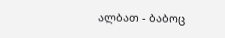ალბათ - ბაბოც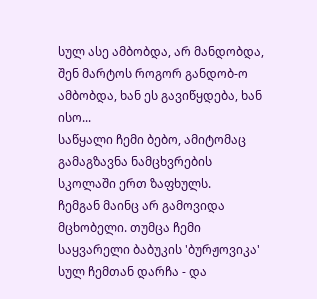სულ ასე ამბობდა, არ მანდობდა, შენ მარტოს როგორ განდობ-ო ამბობდა, ხან ეს გავიწყდება, ხან ისო...
საწყალი ჩემი ბებო, ამიტომაც გამაგზავნა ნამცხვრების სკოლაში ერთ ზაფხულს.
ჩემგან მაინც არ გამოვიდა მცხობელი. თუმცა ჩემი საყვარელი ბაბუკის 'ბურჟოვიკა' სულ ჩემთან დარჩა - და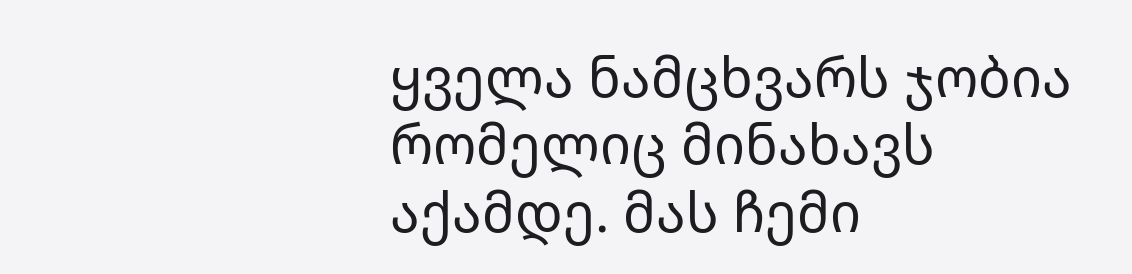ყველა ნამცხვარს ჯობია რომელიც მინახავს აქამდე. მას ჩემი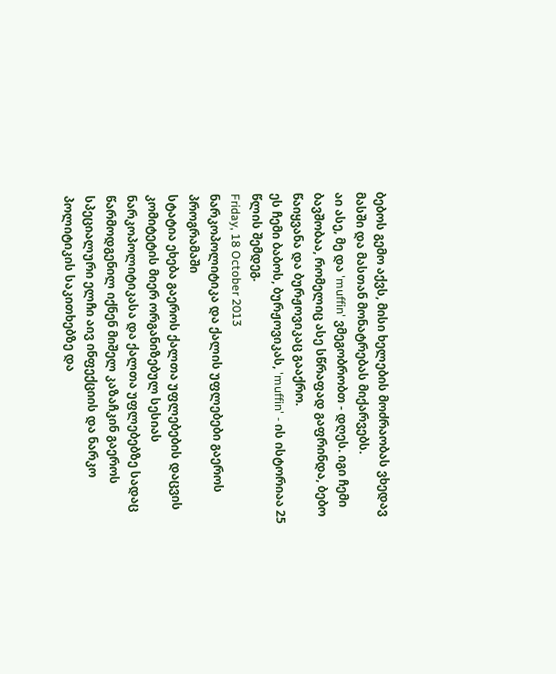ბებოს გემო აქვს, მისი ხელების მოძრაობას ვხედავ მასში და მასთან მონატრებას მიქარვებს.
აი ასე, მე და 'muffin' ვმეგობრობთ - დღეს. იგი ჩემი ბავშობაა, რომელიც ასე სწრაფად გაფრინდა, ბებო წაიყვანა და ბურჟოვიკაც გააქრო.
ეს ჩემი ბაბოს, ბურჟოვიკას, 'muffin' - ის ისტორიაა 25 წლის შემდეგ.
Friday, 18 October 2013
ნარკოპოლიტიკა და ქალის უფლებები გაეროს პროგრამაში
სტატია ეხება გაეროს ქალთა უფლებების დაცვის კომიტეტის მიერ ორგანიზებულ სესიას ნარკოპოლიტიკასა და ქალთა უფლებებზე სადაც წარმოდგენილ იქნენ მიშელ კაზაჩკინ გაეროს სპეციალური ელჩი აივ ინფექციის და ნარკო პოლიტიკის საკითხებზე და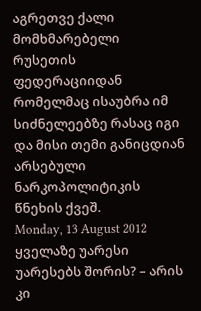აგრეთვე ქალი მომხმარებელი რუსეთის ფედერაციიდან რომელმაც ისაუბრა იმ სიძნელეებზე რასაც იგი და მისი თემი განიცდიან არსებული ნარკოპოლიტიკის წნეხის ქვეშ.
Monday, 13 August 2012
ყველაზე უარესი უარესებს შორის? – არის კი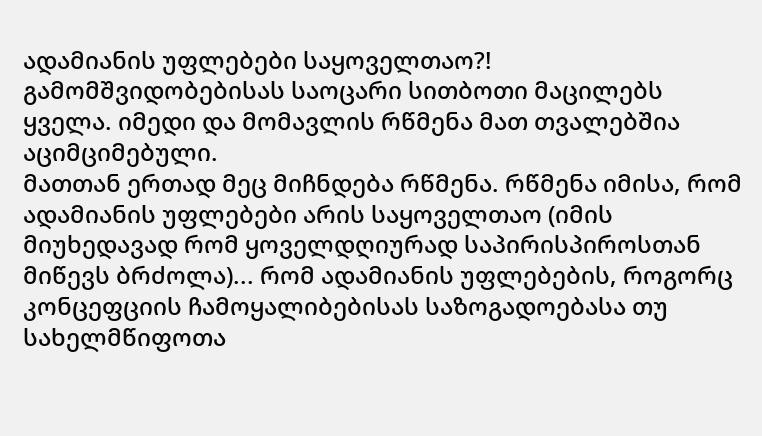ადამიანის უფლებები საყოველთაო?!
გამომშვიდობებისას საოცარი სითბოთი მაცილებს ყველა. იმედი და მომავლის რწმენა მათ თვალებშია აციმციმებული.
მათთან ერთად მეც მიჩნდება რწმენა. რწმენა იმისა, რომ ადამიანის უფლებები არის საყოველთაო (იმის მიუხედავად რომ ყოველდღიურად საპირისპიროსთან მიწევს ბრძოლა)... რომ ადამიანის უფლებების, როგორც კონცეფციის ჩამოყალიბებისას საზოგადოებასა თუ სახელმწიფოთა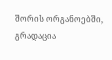შორის ორგანოებში, გრადაცია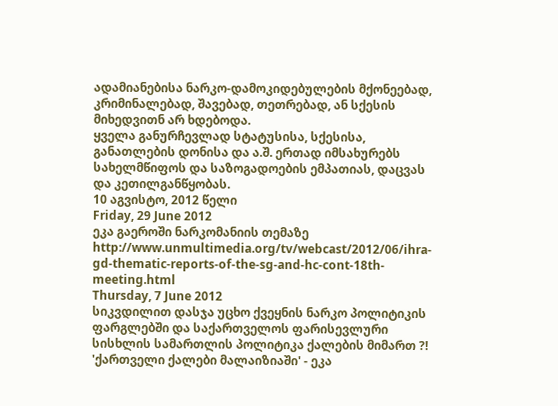ადამიანებისა ნარკო-დამოკიდებულების მქონეებად, კრიმინალებად, შავებად, თეთრებად, ან სქესის მიხედვითნ არ ხდებოდა.
ყველა განურჩევლად სტატუსისა, სქესისა, განათლების დონისა და ა.შ. ერთად იმსახურებს სახელმწიფოს და საზოგადოების ემპათიას, დაცვას და კეთილგანწყობას.
10 აგვისტო, 2012 წელი
Friday, 29 June 2012
ეკა გაეროში ნარკომანიის თემაზე
http://www.unmultimedia.org/tv/webcast/2012/06/ihra-gd-thematic-reports-of-the-sg-and-hc-cont-18th-meeting.html
Thursday, 7 June 2012
სიკვდილით დასჯა უცხო ქვეყნის ნარკო პოლიტიკის ფარგლებში და საქართველოს ფარისევლური სისხლის სამართლის პოლიტიკა ქალების მიმართ ?!
'ქართველი ქალები მალაიზიაში' - ეკა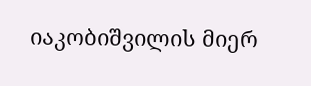იაკობიშვილის მიერ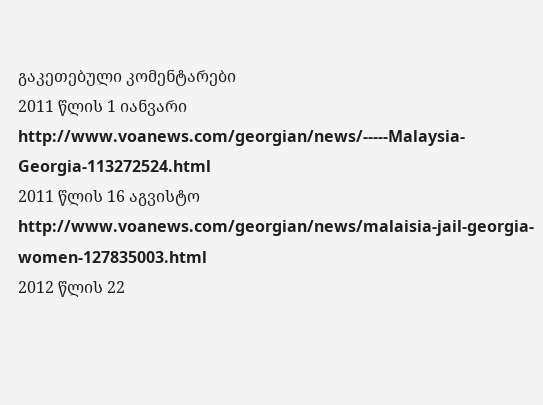გაკეთებული კომენტარები
2011 წლის 1 იანვარი http://www.voanews.com/georgian/news/-----Malaysia-Georgia-113272524.html
2011 წლის 16 აგვისტო http://www.voanews.com/georgian/news/malaisia-jail-georgia-women-127835003.html
2012 წლის 22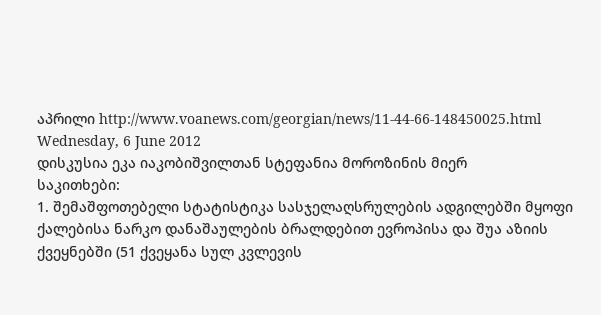აპრილი http://www.voanews.com/georgian/news/11-44-66-148450025.html
Wednesday, 6 June 2012
დისკუსია ეკა იაკობიშვილთან სტეფანია მოროზინის მიერ
საკითხები:
1. შემაშფოთებელი სტატისტიკა სასჯელაღსრულების ადგილებში მყოფი ქალებისა ნარკო დანაშაულების ბრალდებით ევროპისა და შუა აზიის ქვეყნებში (51 ქვეყანა სულ კვლევის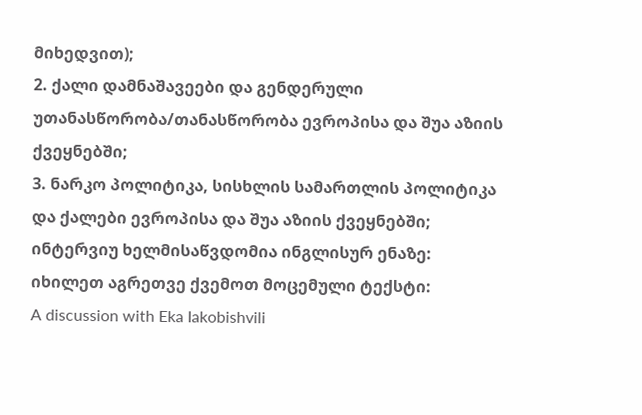მიხედვით);
2. ქალი დამნაშავეები და გენდერული უთანასწორობა/თანასწორობა ევროპისა და შუა აზიის ქვეყნებში;
3. ნარკო პოლიტიკა, სისხლის სამართლის პოლიტიკა და ქალები ევროპისა და შუა აზიის ქვეყნებში;
ინტერვიუ ხელმისაწვდომია ინგლისურ ენაზე:
იხილეთ აგრეთვე ქვემოთ მოცემული ტექსტი:
A discussion with Eka Iakobishvili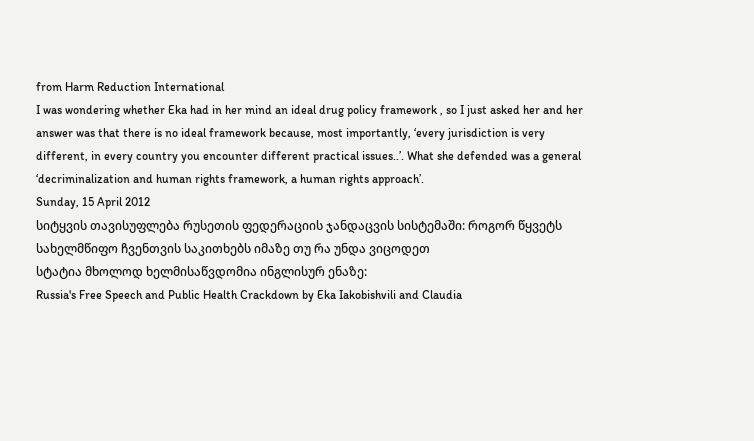from Harm Reduction International
I was wondering whether Eka had in her mind an ideal drug policy framework , so I just asked her and her answer was that there is no ideal framework because, most importantly, ‘every jurisdiction is very different, in every country you encounter different practical issues..’. What she defended was a general ‘decriminalization and human rights framework, a human rights approach’.
Sunday, 15 April 2012
სიტყვის თავისუფლება რუსეთის ფედერაციის ჯანდაცვის სისტემაში: როგორ წყვეტს სახელმწიფო ჩვენთვის საკითხებს იმაზე თუ რა უნდა ვიცოდეთ
სტატია მხოლოდ ხელმისაწვდომია ინგლისურ ენაზე:
Russia's Free Speech and Public Health Crackdown by Eka Iakobishvili and Claudia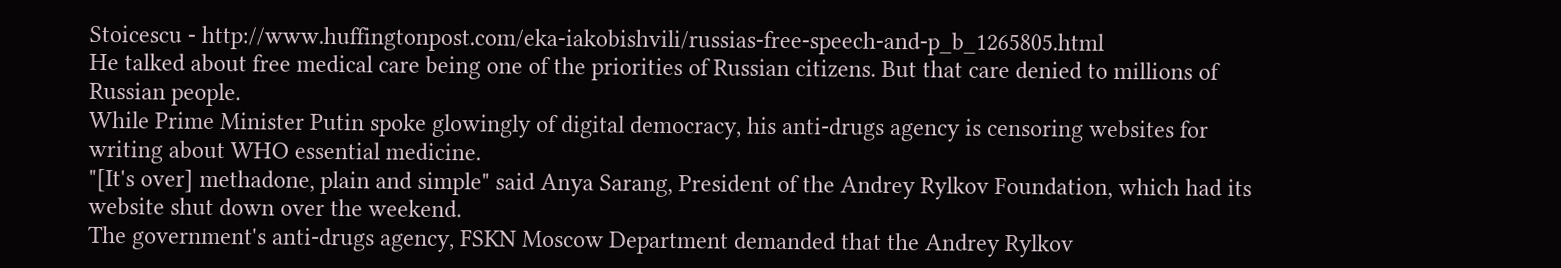Stoicescu - http://www.huffingtonpost.com/eka-iakobishvili/russias-free-speech-and-p_b_1265805.html
He talked about free medical care being one of the priorities of Russian citizens. But that care denied to millions of Russian people.
While Prime Minister Putin spoke glowingly of digital democracy, his anti-drugs agency is censoring websites for writing about WHO essential medicine.
"[It's over] methadone, plain and simple" said Anya Sarang, President of the Andrey Rylkov Foundation, which had its website shut down over the weekend.
The government's anti-drugs agency, FSKN Moscow Department demanded that the Andrey Rylkov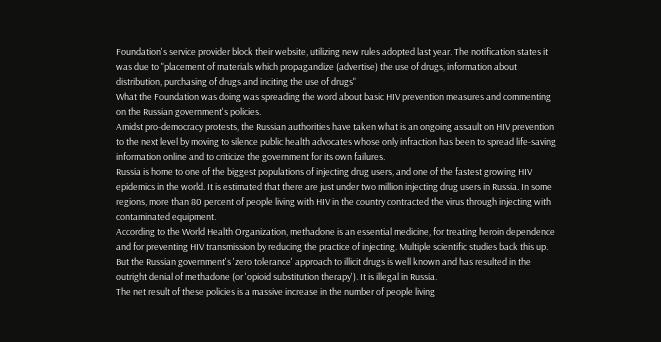Foundation's service provider block their website, utilizing new rules adopted last year. The notification states it was due to "placement of materials which propagandize (advertise) the use of drugs, information about distribution, purchasing of drugs and inciting the use of drugs"
What the Foundation was doing was spreading the word about basic HIV prevention measures and commenting on the Russian government's policies.
Amidst pro-democracy protests, the Russian authorities have taken what is an ongoing assault on HIV prevention to the next level by moving to silence public health advocates whose only infraction has been to spread life-saving information online and to criticize the government for its own failures.
Russia is home to one of the biggest populations of injecting drug users, and one of the fastest growing HIV epidemics in the world. It is estimated that there are just under two million injecting drug users in Russia. In some regions, more than 80 percent of people living with HIV in the country contracted the virus through injecting with contaminated equipment.
According to the World Health Organization, methadone is an essential medicine, for treating heroin dependence and for preventing HIV transmission by reducing the practice of injecting. Multiple scientific studies back this up.
But the Russian government's 'zero tolerance' approach to illicit drugs is well known and has resulted in the outright denial of methadone (or 'opioid substitution therapy'). It is illegal in Russia.
The net result of these policies is a massive increase in the number of people living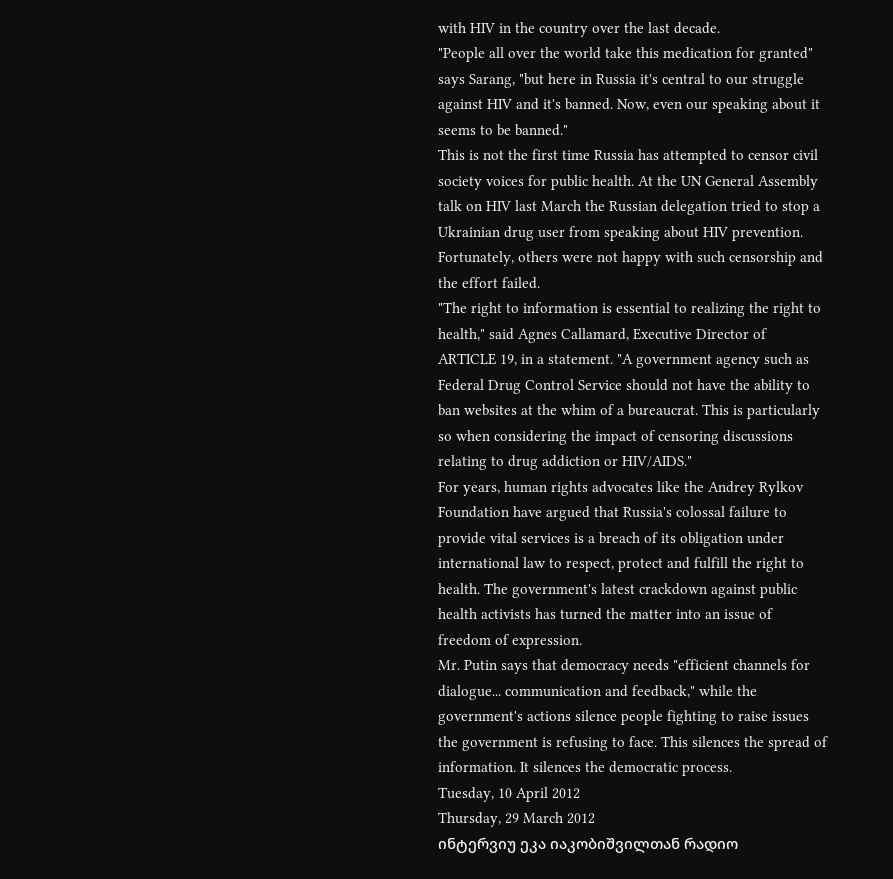with HIV in the country over the last decade.
"People all over the world take this medication for granted" says Sarang, "but here in Russia it's central to our struggle against HIV and it's banned. Now, even our speaking about it seems to be banned."
This is not the first time Russia has attempted to censor civil society voices for public health. At the UN General Assembly talk on HIV last March the Russian delegation tried to stop a Ukrainian drug user from speaking about HIV prevention. Fortunately, others were not happy with such censorship and the effort failed.
"The right to information is essential to realizing the right to health," said Agnes Callamard, Executive Director of ARTICLE 19, in a statement. "A government agency such as Federal Drug Control Service should not have the ability to ban websites at the whim of a bureaucrat. This is particularly so when considering the impact of censoring discussions relating to drug addiction or HIV/AIDS."
For years, human rights advocates like the Andrey Rylkov Foundation have argued that Russia's colossal failure to provide vital services is a breach of its obligation under international law to respect, protect and fulfill the right to health. The government's latest crackdown against public health activists has turned the matter into an issue of freedom of expression.
Mr. Putin says that democracy needs "efficient channels for dialogue... communication and feedback," while the government's actions silence people fighting to raise issues the government is refusing to face. This silences the spread of information. It silences the democratic process.
Tuesday, 10 April 2012
Thursday, 29 March 2012
ინტერვიუ ეკა იაკობიშვილთან რადიო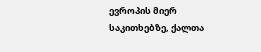ევროპის მიერ საკითხებზე, ქალთა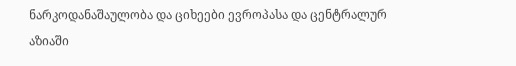ნარკოდანაშაულობა და ციხეები ევროპასა და ცენტრალურ აზიაში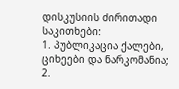დისკუსიის ძირითადი საკითხები:
1. პუბლიკაცია ქალები, ციხეები და ნარკომანია;
2.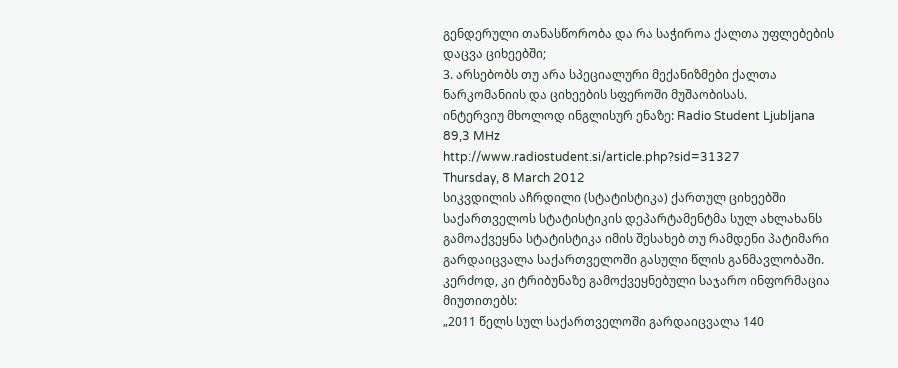გენდერული თანასწორობა და რა საჭიროა ქალთა უფლებების დაცვა ციხეებში;
3. არსებობს თუ არა სპეციალური მექანიზმები ქალთა ნარკომანიის და ციხეების სფეროში მუშაობისას.
ინტერვიუ მხოლოდ ინგლისურ ენაზე: Radio Student Ljubljana 89,3 MHz
http://www.radiostudent.si/article.php?sid=31327
Thursday, 8 March 2012
სიკვდილის აჩრდილი (სტატისტიკა) ქართულ ციხეებში
საქართველოს სტატისტიკის დეპარტამენტმა სულ ახლახანს გამოაქვეყნა სტატისტიკა იმის შესახებ თუ რამდენი პატიმარი გარდაიცვალა საქართველოში გასული წლის განმავლობაში. კერძოდ, კი ტრიბუნაზე გამოქვეყნებული საჯარო ინფორმაცია მიუთითებს:
„2011 წელს სულ საქართველოში გარდაიცვალა 140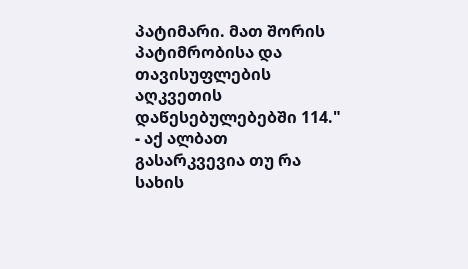პატიმარი. მათ შორის პატიმრობისა და თავისუფლების აღკვეთის დაწესებულებებში 114." - აქ ალბათ გასარკვევია თუ რა სახის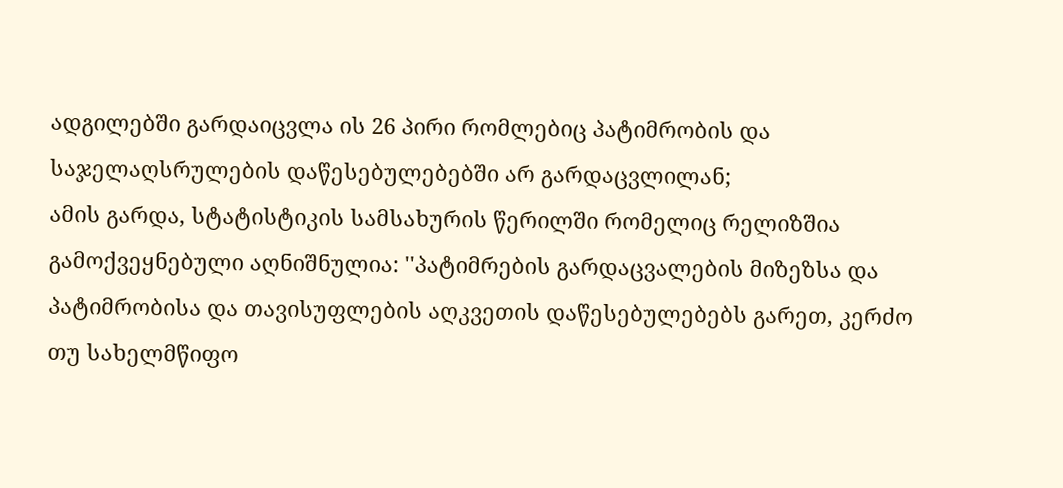ადგილებში გარდაიცვლა ის 26 პირი რომლებიც პატიმრობის და საჯელაღსრულების დაწესებულებებში არ გარდაცვლილან;
ამის გარდა, სტატისტიკის სამსახურის წერილში რომელიც რელიზშია გამოქვეყნებული აღნიშნულია: ''პატიმრების გარდაცვალების მიზეზსა და პატიმრობისა და თავისუფლების აღკვეთის დაწესებულებებს გარეთ, კერძო თუ სახელმწიფო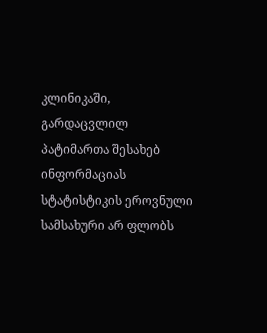კლინიკაში, გარდაცვლილ პატიმართა შესახებ ინფორმაციას სტატისტიკის ეროვნული სამსახური არ ფლობს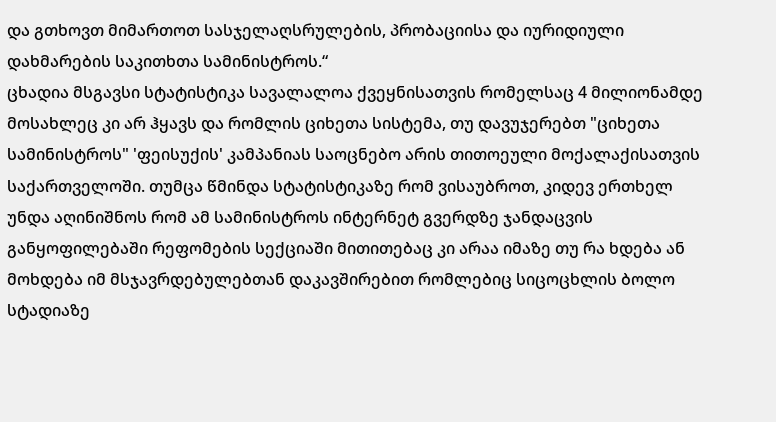და გთხოვთ მიმართოთ სასჯელაღსრულების, პრობაციისა და იურიდიული დახმარების საკითხთა სამინისტროს.“
ცხადია მსგავსი სტატისტიკა სავალალოა ქვეყნისათვის რომელსაც 4 მილიონამდე მოსახლეც კი არ ჰყავს და რომლის ციხეთა სისტემა, თუ დავუჯერებთ "ციხეთა სამინისტროს" 'ფეისუქის' კამპანიას საოცნებო არის თითოეული მოქალაქისათვის საქართველოში. თუმცა წმინდა სტატისტიკაზე რომ ვისაუბროთ, კიდევ ერთხელ უნდა აღინიშნოს რომ ამ სამინისტროს ინტერნეტ გვერდზე ჯანდაცვის განყოფილებაში რეფომების სექციაში მითითებაც კი არაა იმაზე თუ რა ხდება ან მოხდება იმ მსჯავრდებულებთან დაკავშირებით რომლებიც სიცოცხლის ბოლო სტადიაზე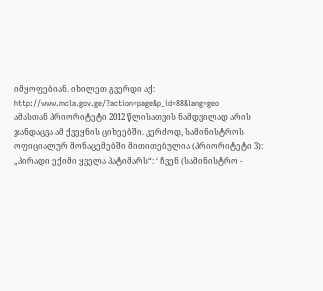იმყოფებიან. იხილეთ გვერდი აქ: http://www.mcla.gov.ge/?action=page&p_id=88&lang=geo
ამასთან პრიორიტეტი 2012 წლისათვის ნამდვილად არის ჯანდაცვა ამ ქვეყნის ციხეებში. კერძოდ, სამინისტროს ოფიციალურ მონაცემებში მითითებულია (პრიორიტეტი 3):
„პირადი ექიმი ყველა პატიმარს“: ‘ ჩვენ (სამინისტრო -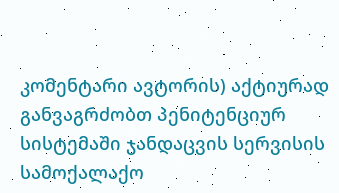კომენტარი ავტორის) აქტიურად განვაგრძობთ პენიტენციურ სისტემაში ჯანდაცვის სერვისის სამოქალაქო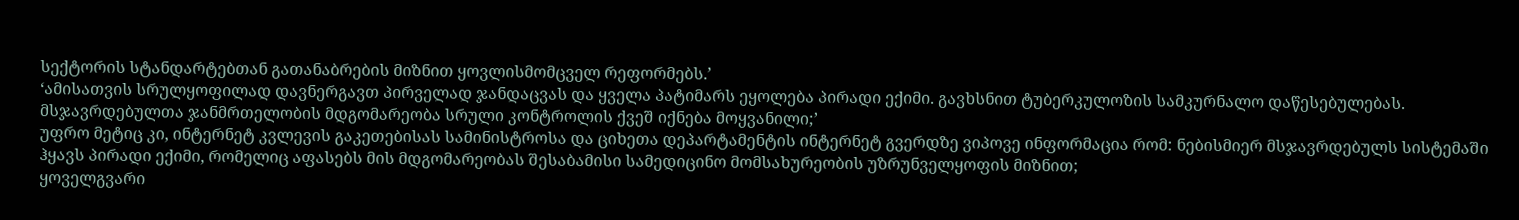სექტორის სტანდარტებთან გათანაბრების მიზნით ყოვლისმომცველ რეფორმებს.’
‘ამისათვის სრულყოფილად დავნერგავთ პირველად ჯანდაცვას და ყველა პატიმარს ეყოლება პირადი ექიმი. გავხსნით ტუბერკულოზის სამკურნალო დაწესებულებას. მსჯავრდებულთა ჯანმრთელობის მდგომარეობა სრული კონტროლის ქვეშ იქნება მოყვანილი;’
უფრო მეტიც კი, ინტერნეტ კვლევის გაკეთებისას სამინისტროსა და ციხეთა დეპარტამენტის ინტერნეტ გვერდზე ვიპოვე ინფორმაცია რომ: ნებისმიერ მსჯავრდებულს სისტემაში ჰყავს პირადი ექიმი, რომელიც აფასებს მის მდგომარეობას შესაბამისი სამედიცინო მომსახურეობის უზრუნველყოფის მიზნით;
ყოველგვარი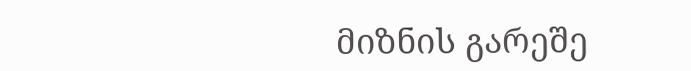მიზნის გარეშე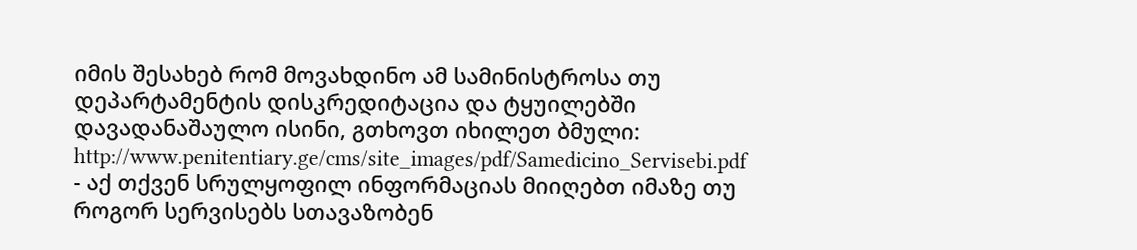იმის შესახებ რომ მოვახდინო ამ სამინისტროსა თუ დეპარტამენტის დისკრედიტაცია და ტყუილებში დავადანაშაულო ისინი, გთხოვთ იხილეთ ბმული: http://www.penitentiary.ge/cms/site_images/pdf/Samedicino_Servisebi.pdf - აქ თქვენ სრულყოფილ ინფორმაციას მიიღებთ იმაზე თუ როგორ სერვისებს სთავაზობენ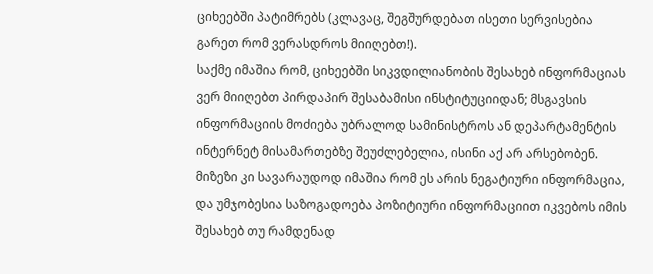ციხეებში პატიმრებს (კლავაც, შეგშურდებათ ისეთი სერვისებია გარეთ რომ ვერასდროს მიიღებთ!).
საქმე იმაშია რომ, ციხეებში სიკვდილიანობის შესახებ ინფორმაციას ვერ მიიღებთ პირდაპირ შესაბამისი ინსტიტუციიდან; მსგავსის ინფორმაციის მოძიება უბრალოდ სამინისტროს ან დეპარტამენტის ინტერნეტ მისამართებზე შეუძლებელია, ისინი აქ არ არსებობენ. მიზეზი კი სავარაუდოდ იმაშია რომ ეს არის ნეგატიური ინფორმაცია, და უმჯობესია საზოგადოება პოზიტიური ინფორმაციით იკვებოს იმის შესახებ თუ რამდენად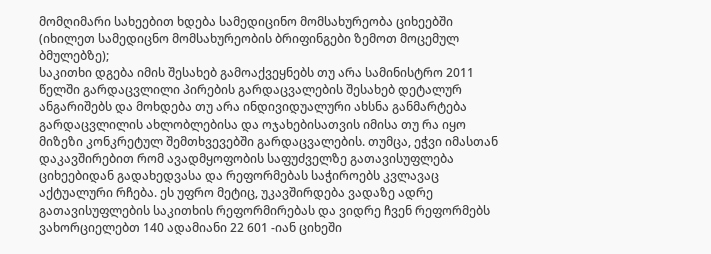მომღიმარი სახეებით ხდება სამედიცინო მომსახურეობა ციხეებში (იხილეთ სამედიცნო მომსახურეობის ბრიფინგები ზემოთ მოცემულ ბმულებზე);
საკითხი დგება იმის შესახებ გამოაქვეყნებს თუ არა სამინისტრო 2011 წელში გარდაცვლილი პირების გარდაცვალების შესახებ დეტალურ ანგარიშებს და მოხდება თუ არა ინდივიდუალური ახსნა განმარტება გარდაცვლილის ახლობლებისა და ოჯახებისათვის იმისა თუ რა იყო მიზეზი კონკრეტულ შემთხვევებში გარდაცვალების. თუმცა, ეჭვი იმასთან დაკავშირებით რომ ავადმყოფობის საფუძველზე გათავისუფლება ციხეებიდან გადახედვასა და რეფორმებას საჭიროებს კვლავაც აქტუალური რჩება. ეს უფრო მეტიც, უკავშირდება ვადაზე ადრე გათავისუფლების საკითხის რეფორმირებას და ვიდრე ჩვენ რეფორმებს ვახორციელებთ 140 ადამიანი 22 601 -იან ციხეში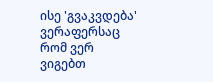ისე 'გვაკვდება' ვერაფერსაც რომ ვერ ვიგებთ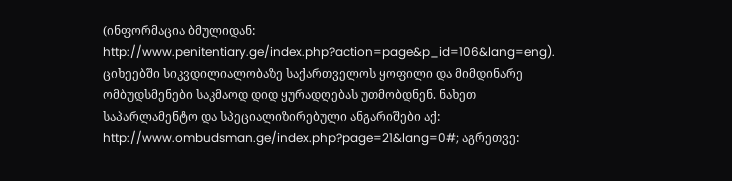(ინფორმაცია ბმულიდან: http://www.penitentiary.ge/index.php?action=page&p_id=106&lang=eng).
ციხეებში სიკვდილიალობაზე საქართველოს ყოფილი და მიმდინარე ომბუდსმენები საკმაოდ დიდ ყურადღებას უთმობდნენ. ნახეთ საპარლამენტო და სპეციალიზირებული ანგარიშები აქ: http://www.ombudsman.ge/index.php?page=21&lang=0#; აგრეთვე: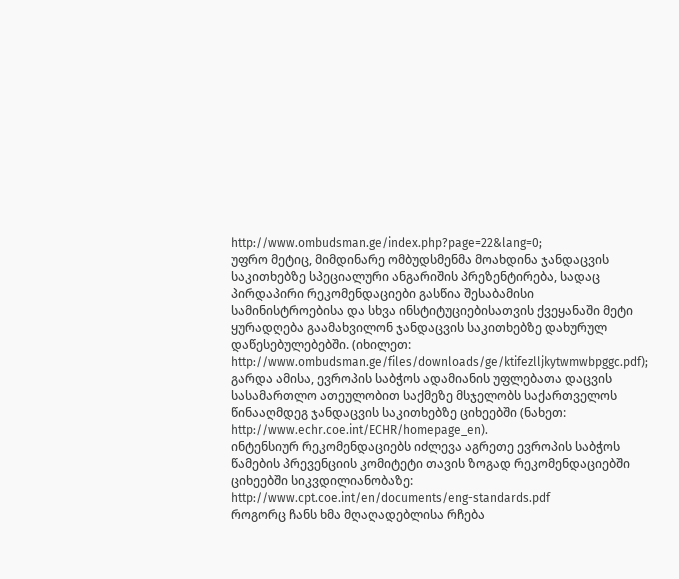http://www.ombudsman.ge/index.php?page=22&lang=0;
უფრო მეტიც, მიმდინარე ომბუდსმენმა მოახდინა ჯანდაცვის საკითხებზე სპეციალური ანგარიშის პრეზენტირება, სადაც პირდაპირი რეკომენდაციები გასწია შესაბამისი სამინისტროებისა და სხვა ინსტიტუციებისათვის ქვეყანაში მეტი ყურადღება გაამახვილონ ჯანდაცვის საკითხებზე დახურულ დაწესებულებებში. (იხილეთ: http://www.ombudsman.ge/files/downloads/ge/ktifezlljkytwmwbpggc.pdf); გარდა ამისა, ევროპის საბჭოს ადამიანის უფლებათა დაცვის სასამართლო ათეულობით საქმეზე მსჯელობს საქართველოს წინააღმდეგ ჯანდაცვის საკითხებზე ციხეებში (ნახეთ: http://www.echr.coe.int/ECHR/homepage_en).
ინტენსიურ რეკომენდაციებს იძლევა აგრეთე ევროპის საბჭოს წამების პრევენციის კომიტეტი თავის ზოგად რეკომენდაციებში ციხეებში სიკვდილიანობაზე: http://www.cpt.coe.int/en/documents/eng-standards.pdf
როგორც ჩანს ხმა მღაღადებლისა რჩება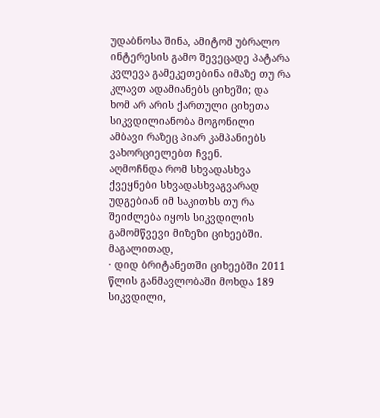უდაბნოსა შინა, ამიტომ უბრალო ინტერესის გამო შევეცადე პატარა კვლევა გამეკეთებინა იმაზე თუ რა კლავთ ადამიანებს ციხეში; და ხომ არ არის ქართული ციხეთა სიკვდილიანობა მოგონილი ამბავი რაზეც პიარ კამპანიებს ვახორციელებთ ჩვენ.
აღმოჩნდა რომ სხვადასხვა ქვეყნები სხვადასხვაგვარად უდგებიან იმ საკითხს თუ რა შეიძლება იყოს სიკვდილის გამომწვევი მიზეზი ციხეებში. მაგალითად,
· დიდ ბრიტანეთში ციხეებში 2011 წლის განმავლობაში მოხდა 189 სიკვდილი,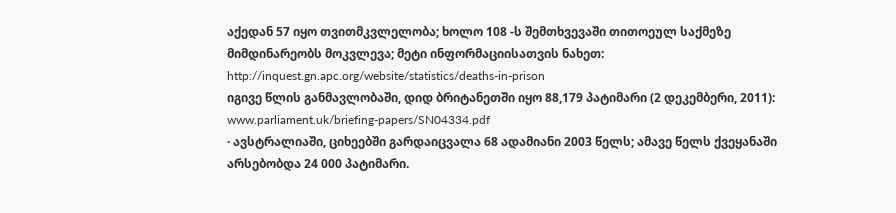აქედან 57 იყო თვითმკვლელობა; ხოლო 108 -ს შემთხვევაში თითოეულ საქმეზე მიმდინარეობს მოკვლევა; მეტი ინფორმაციისათვის ნახეთ: http://inquest.gn.apc.org/website/statistics/deaths-in-prison
იგივე წლის განმავლობაში, დიდ ბრიტანეთში იყო 88,179 პატიმარი (2 დეკემბერი, 2011): www.parliament.uk/briefing-papers/SN04334.pdf
· ავსტრალიაში, ციხეებში გარდაიცვალა 68 ადამიანი 2003 წელს; ამავე წელს ქვეყანაში არსებობდა 24 000 პატიმარი.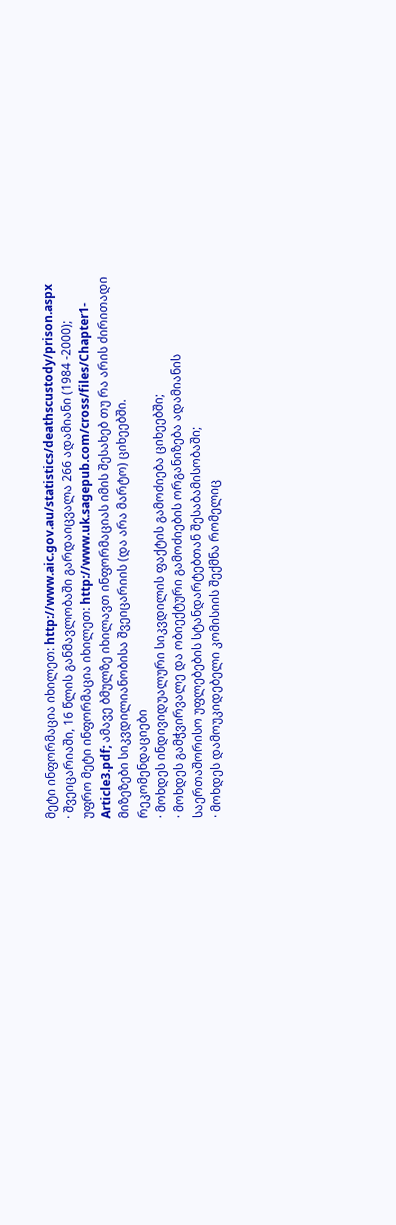მეტი ინფორმაცია იხილეთ: http://www.aic.gov.au/statistics/deathscustody/prison.aspx
· შვეიცარიაში, 16 წლის განმავლობაში გარდაიცვალა 266 ადამიანი (1984 -2000);
უფრო მეტი ინფორმაცია იხილეთ: http://www.uk.sagepub.com/cross/files/Chapter1-Article3.pdf; ამავე ბმულზე იხილავთ ინფორმაციას იმის შესახებ თუ რა არის ძირითადი მიზეზები სიკვდილიანობისა შვეიცარიის (და არა მარტო) ციხეებში.
რეკომენდაციები
· მოხდეს ინდივიდუალური სიკვდილის ფაქტის გამოძიება ციხეებში;
· მოხდეს გამჭვირვალე და ობიექტური გამოძიების ორგანიზება ადამიანის საერთაშორისო უფლებების სტანდარტებთან შესაბამისობაში;
· მოხდეს დამოუკიდებელი კომისიის შექმნა რომელიც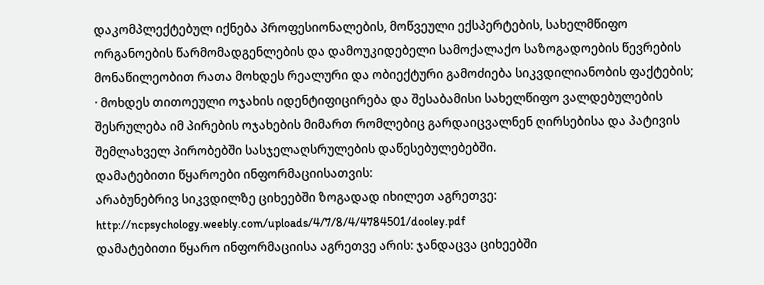დაკომპლექტებულ იქნება პროფესიონალების, მოწვეული ექსპერტების, სახელმწიფო ორგანოების წარმომადგენლების და დამოუკიდებელი სამოქალაქო საზოგადოების წევრების მონაწილეობით რათა მოხდეს რეალური და ობიექტური გამოძიება სიკვდილიანობის ფაქტების;
· მოხდეს თითოეული ოჯახის იდენტიფიცირება და შესაბამისი სახელწიფო ვალდებულების შესრულება იმ პირების ოჯახების მიმართ რომლებიც გარდაიცვალნენ ღირსებისა და პატივის შემლახველ პირობებში სასჯელაღსრულების დაწესებულებებში.
დამატებითი წყაროები ინფორმაციისათვის:
არაბუნებრივ სიკვდილზე ციხეებში ზოგადად იხილეთ აგრეთვე:
http://ncpsychology.weebly.com/uploads/4/7/8/4/4784501/dooley.pdf
დამატებითი წყარო ინფორმაციისა აგრეთვე არის: ჯანდაცვა ციხეებში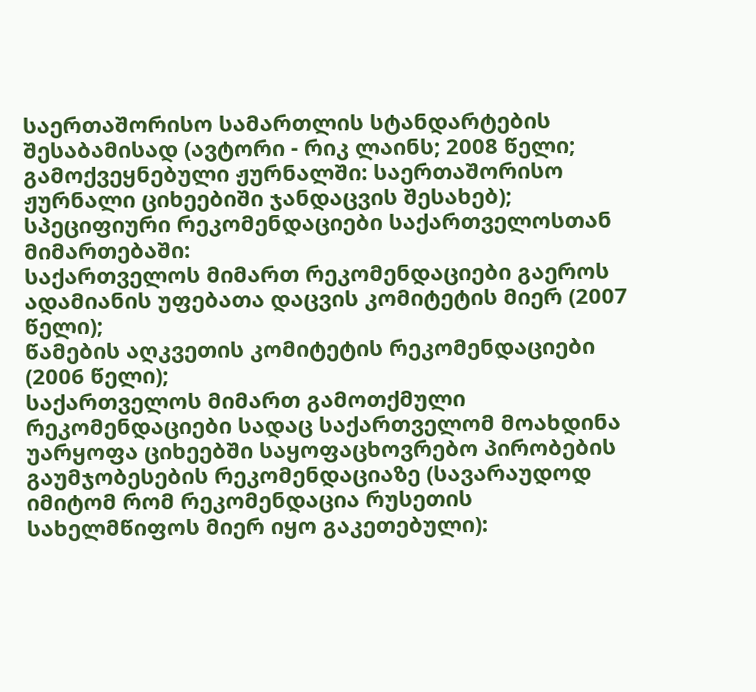საერთაშორისო სამართლის სტანდარტების შესაბამისად (ავტორი - რიკ ლაინს; 2008 წელი; გამოქვეყნებული ჟურნალში: საერთაშორისო ჟურნალი ციხეებიში ჯანდაცვის შესახებ);
სპეციფიური რეკომენდაციები საქართველოსთან მიმართებაში:
საქართველოს მიმართ რეკომენდაციები გაეროს ადამიანის უფებათა დაცვის კომიტეტის მიერ (2007 წელი);
წამების აღკვეთის კომიტეტის რეკომენდაციები (2006 წელი);
საქართველოს მიმართ გამოთქმული რეკომენდაციები სადაც საქართველომ მოახდინა უარყოფა ციხეებში საყოფაცხოვრებო პირობების გაუმჯობესების რეკომენდაციაზე (სავარაუდოდ იმიტომ რომ რეკომენდაცია რუსეთის სახელმწიფოს მიერ იყო გაკეთებული):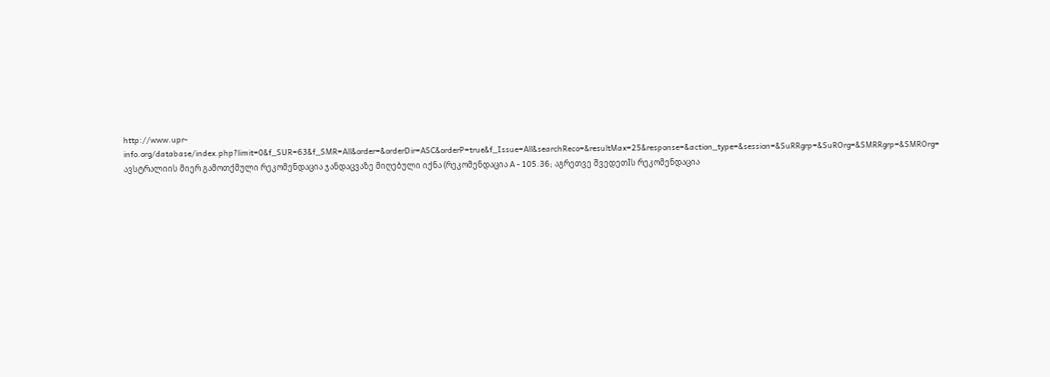http://www.upr-info.org/database/index.php?limit=0&f_SUR=63&f_SMR=All&order=&orderDir=ASC&orderP=true&f_Issue=All&searchReco=&resultMax=25&response=&action_type=&session=&SuRRgrp=&SuROrg=&SMRRgrp=&SMROrg=
ავსტრალიის მიერ გამოთქმული რეკომენდაცია ჯანდაცვაზე მიღებული იქნა (რეკომენდაცია A - 105.36; აგრეთვე შვედეთIს რეკომენდაცია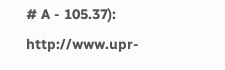# A - 105.37): http://www.upr-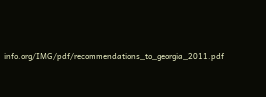info.org/IMG/pdf/recommendations_to_georgia_2011.pdf